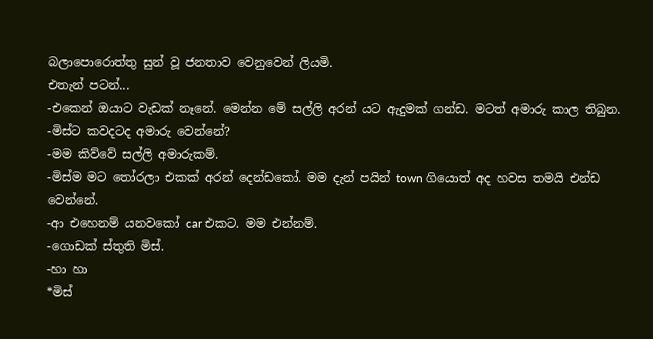බලාපොරොත්තු සුන් වූ ජනතාව වෙනුවෙන් ලියමි.
එතැන් පටන්...
-එකෙන් ඔයාට වැඩක් නෑනේ. මෙන්න මේ සල්ලි අරන් යට ඇදුමක් ගන්ඩ. මටත් අමාරු කාල තිබුන.
-මිස්ට කවදටද අමාරු වෙන්නේ?
-මම කිව්වේ සල්ලි අමාරුකම්.
-මිස්ම මට තෝරලා එකක් අරන් දෙන්ඩකෝ. මම දැන් පයින් town ගියොත් අද හවස තමයි එන්ඩ වෙන්නේ.
-ආ එහෙනම් යනවකෝ car එකට. මම එන්නම්.
-ගොඩක් ස්තුති මිස්.
-හා හා
*මිස්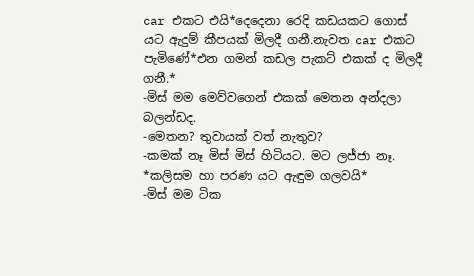car එකට එයි*දෙදෙනා රෙදි කඩයකට ගොස් යට ඇදුම් කීපයක් මිලදී ගනී.නැවත car එකට පැමිණේ*එන ගමන් කඩල පැකට් එකක් ද මිලදී ගනී.*
-මිස් මම මෙව්වගෙන් එකක් මෙතන අන්දලා බලන්ඩද.
-මෙතන? තුවායක් වත් නැතුව?
-කමක් නෑ මිස් මිස් හිටියට. මට ලජ්ජා නෑ.
*කලිසම හා පරණ යට ඇඳුම ගලවයි*
-මිස් මම ටික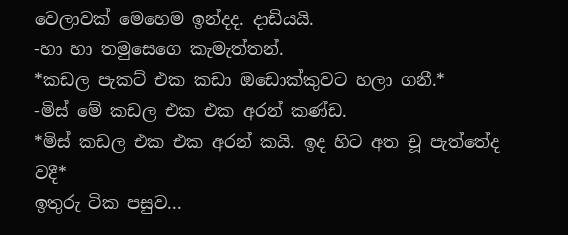වෙලාවක් මෙහෙම ඉන්දද. දාඩියයි.
-හා හා තමුසෙගෙ කැමැත්තන්.
*කඩල පැකට් එක කඩා ඔඩොක්කුවට හලා ගනී.*
-මිස් මේ කඩල එක එක අරන් කණ්ඩ.
*මිස් කඩල එක එක අරන් කයි. ඉද හිට අත චූ පැත්තේද වදී*
ඉතුරු ටික පසුව...